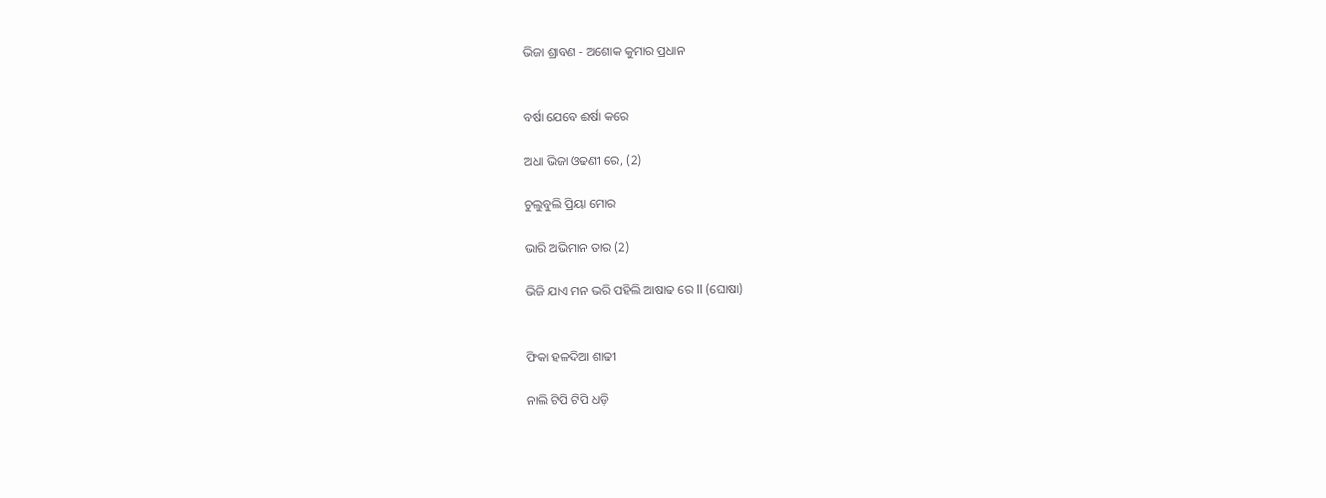ଭିଜା ଶ୍ରାବଣ - ଅଶୋକ କୁମାର ପ୍ରଧାନ


ବର୍ଷା ଯେବେ ଈର୍ଷା କରେ

ଅଧା ଭିଜା ଓଢଣୀ ରେ, (2)

ଚୁଲୁବୁଲି ପ୍ରିୟା ମୋର

ଭାରି ଅଭିମାନ ତାର (2)

ଭିଜି ଯାଏ ମନ ଭରି ପହିଲି ଆଷାଢ ରେ ll (ଘୋଷା)


ଫିକା ହଳଦିଆ ଶାଢୀ

ନାଲି ଟିପି ଟିପି ଧଡ଼ି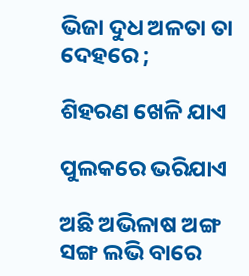ଭିଜା ଦୁଧ ଅଳତା ତା ଦେହରେ ;

ଶିହରଣ ଖେଳି ଯାଏ

ପୁଲକରେ ଭରିଯାଏ

ଅଛି ଅଭିଳାଷ ଅଙ୍ଗ ସଙ୍ଗ ଲଭି ବାରେ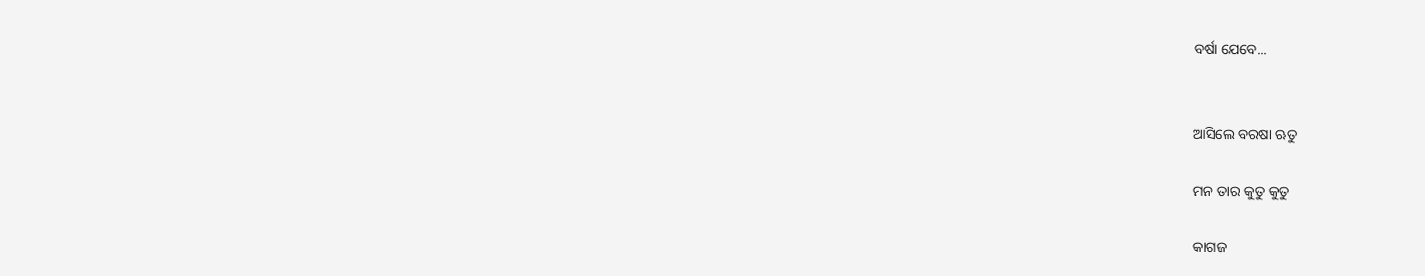ବର୍ଷା ଯେବେ...


ଆସିଲେ ବରଷା ଋତୁ

ମନ ତାର କୁତୁ କୁତୁ

କାଗଜ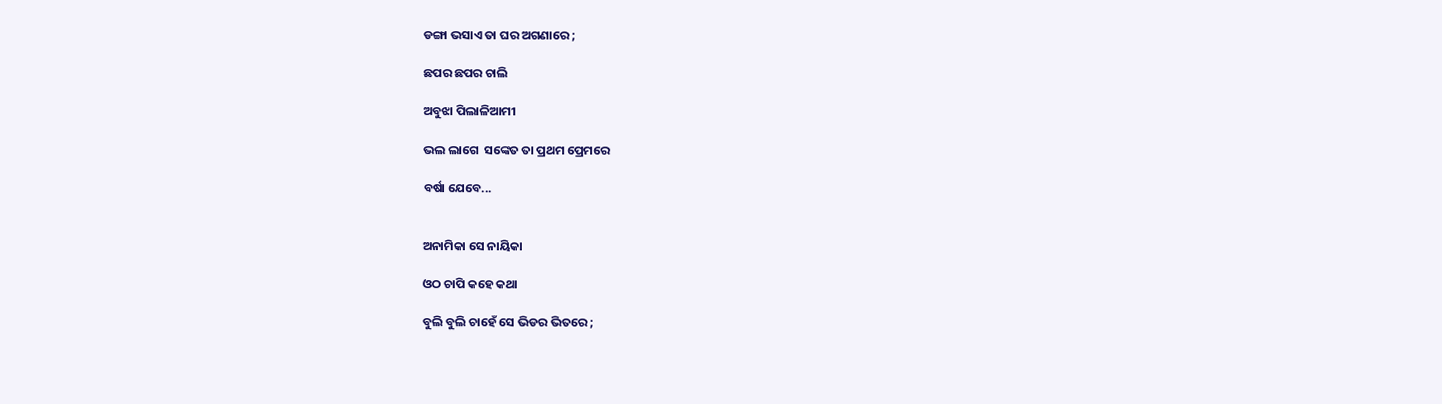ଡଙ୍ଗା ଭସାଏ ତା ଘର ଅଗଣାରେ ;

ଛପର ଛପର ଚାଲି

ଅବୁଝା ପିଲାଳିଆମୀ

ଭଲ ଲାଗେ  ସଙ୍କେତ ତା ପ୍ରଥମ ପ୍ରେମରେ

ବର୍ଷା ଯେବେ...


ଅନାମିକା ସେ ନାୟିକା

ଓଠ ଚାପି କହେ କଥା

ବୁଲି ବୁଲି ଚାହେଁ ସେ ଭିଡର ଭିତରେ ;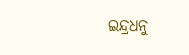ଇନ୍ଦ୍ରଧନୁ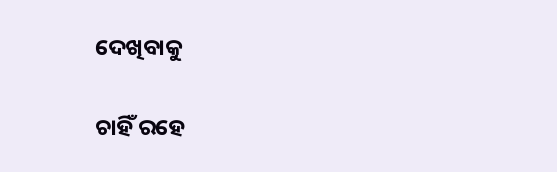ଦେଖିବାକୁ

ଚାହିଁ ରହେ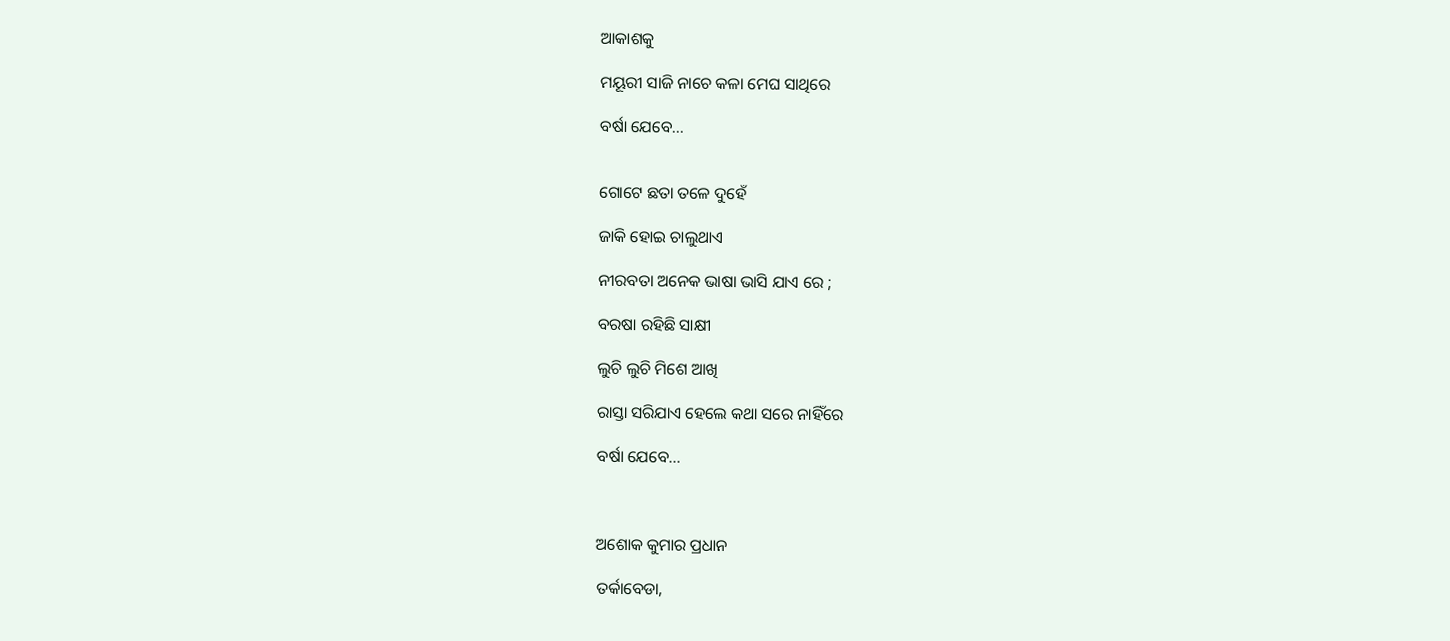ଆକାଶକୁ

ମୟୂରୀ ସାଜି ନାଚେ କଳା ମେଘ ସାଥିରେ

ବର୍ଷା ଯେବେ...


ଗୋଟେ ଛତା ତଳେ ଦୁହେଁ

ଜାକି ହୋଇ ଚାଲୁଥାଏ

ନୀରବତା ଅନେକ ଭାଷା ଭାସି ଯାଏ ରେ ;

ବରଷା ରହିଛି ସାକ୍ଷୀ

ଲୁଚି ଲୁଚି ମିଶେ ଆଖି

ରାସ୍ତା ସରିଯାଏ ହେଲେ କଥା ସରେ ନାହିଁରେ

ବର୍ଷା ଯେବେ...



ଅଶୋକ କୁମାର ପ୍ରଧାନ

ତର୍କାବେଡା,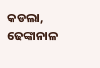କଡଲା, ଢେଙ୍କାନାଳ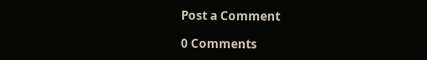Post a Comment

0 Comments